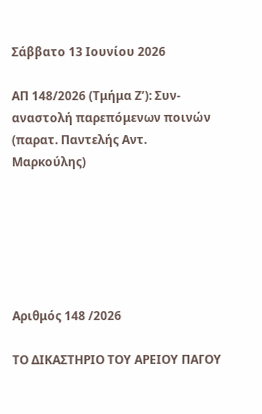Σάββατο 13 Ιουνίου 2026

ΑΠ 148/2026 (Τμήμα Ζ’): Συν-αναστολή παρεπόμενων ποινών (παρατ. Παντελής Αντ. Μαρκούλης)






Αριθμός 148 /2026

ΤΟ ΔΙΚΑΣΤΗΡΙΟ ΤΟΥ ΑΡΕΙΟΥ ΠΑΓΟΥ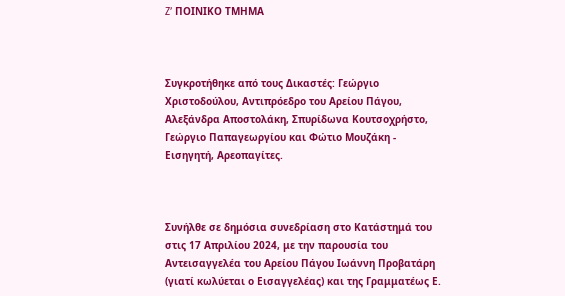Z’ ΠΟΙΝΙΚΟ ΤΜΗΜΑ



Συγκροτήθηκε από τους Δικαστές: Γεώργιο Χριστοδούλου, Αντιπρόεδρο του Αρείου Πάγου, Αλεξάνδρα Αποστολάκη, Σπυρίδωνα Κουτσοχρήστο, Γεώργιο Παπαγεωργίου και Φώτιο Μουζάκη - Εισηγητή, Αρεοπαγίτες.



Συνήλθε σε δημόσια συνεδρίαση στο Κατάστημά του στις 17 Απριλίου 2024, με την παρουσία του Αντεισαγγελέα του Αρείου Πάγου Ιωάννη Προβατάρη (γιατί κωλύεται ο Εισαγγελέας) και της Γραμματέως Ε.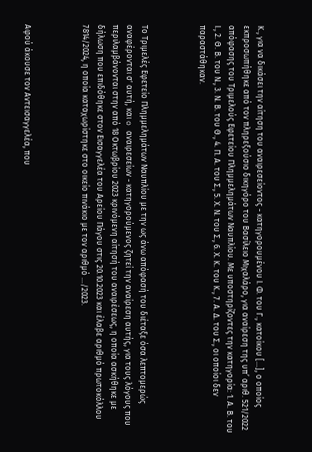Κ., για να δικάσει την αίτηση του αναιρεσείοντος - κατηγορουμένου Ι. Φ. του Γ., κατοίκου [...], ο οποίος εκπροσωπήθηκε από τον πληρεξούσιο δικηγόρο του Βασίλειο Μιχαλάρο, για αναίρεση της υπ’ αριθ. 521/2022 απόφασης του Τριμελούς Εφετείου Πλημμελημάτων Ναυπλίου. Με υποστηρίζοντες την κατηγορία: 1. Α. Β. του Ι., 2. Θ. Β. του Ν., 3. Ν. Β. του Θ., 4. Π. Α. του Σ., 5. Χ. Ν. του Σ., 6. Χ. Κ. του Κ., 7. Α. Δ. του Σ., οι οποίοι δεν παραστάθηκαν.



Το Τριμελές Εφετείο Πλημμελημάτων Ναυπλίου με την ως άνω απόφασή του διέταξε όσα λεπτομερώς αναφέρονται σ' αυτή, και o αναιρεσείων - κατηγορούμενος ζητεί την αναίρεση αυτής, για τους λόγους που περιλαμβάνονται στην από 18 Οκτωβρίου 2023 κρινόμενη αίτησή του αναιρέσεως, η οποία ασκήθηκε με δήλωση που επιδόθηκε στον Εισαγγελέα του Αρείου Πάγου στις 20.10.2023 και έλαβε αριθμό πρωτοκόλλου 7814/2024, η οποία καταχωρίστηκε στο οικείο πινάκιο με τον αριθμό .../2023.



Αφού άκουσε τον Αντεισαγγελέα, που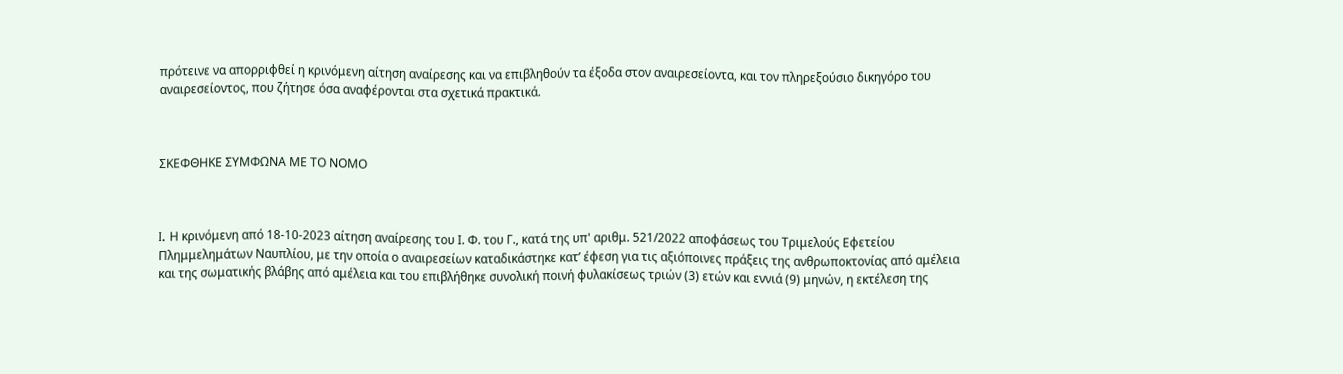πρότεινε να απορριφθεί η κρινόμενη αίτηση αναίρεσης και να επιβληθούν τα έξοδα στον αναιρεσείοντα, και τον πληρεξούσιο δικηγόρο του αναιρεσείοντος, που ζήτησε όσα αναφέρονται στα σχετικά πρακτικά.



ΣΚΕΦΘΗΚΕ ΣΥΜΦΩΝΑ ΜΕ ΤΟ ΝΟΜΟ



I. Η κρινόμενη από 18-10-2023 αίτηση αναίρεσης του Ι. Φ. του Γ., κατά της υπ' αριθμ. 521/2022 αποφάσεως του Τριμελούς Εφετείου Πλημμελημάτων Ναυπλίου, με την οποία ο αναιρεσείων καταδικάστηκε κατ’ έφεση για τις αξιόποινες πράξεις της ανθρωποκτονίας από αμέλεια και της σωματικής βλάβης από αμέλεια και του επιβλήθηκε συνολική ποινή φυλακίσεως τριών (3) ετών και εννιά (9) μηνών, η εκτέλεση της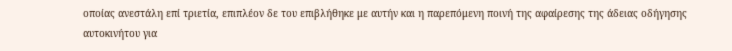οποίας ανεστάλη επί τριετία, επιπλέον δε του επιβλήθηκε με αυτήν και η παρεπόμενη ποινή της αφαίρεσης της άδειας οδήγησης αυτοκινήτου για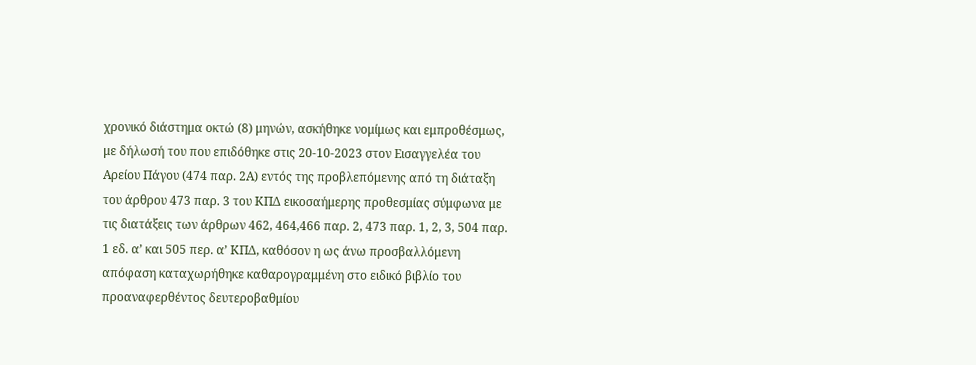χρονικό διάστημα οκτώ (8) μηνών, ασκήθηκε νομίμως και εμπροθέσμως, με δήλωσή του που επιδόθηκε στις 20-10-2023 στον Εισαγγελέα του Αρείου Πάγου (474 παρ. 2Α) εντός της προβλεπόμενης από τη διάταξη του άρθρου 473 παρ. 3 του ΚΠΔ εικοσαήμερης προθεσμίας σύμφωνα με τις διατάξεις των άρθρων 462, 464,466 παρ. 2, 473 παρ. 1, 2, 3, 504 παρ. 1 εδ. α’ και 505 περ. α’ ΚΠΔ, καθόσον η ως άνω προσβαλλόμενη απόφαση καταχωρήθηκε καθαρογραμμένη στο ειδικό βιβλίο του προαναφερθέντος δευτεροβαθμίου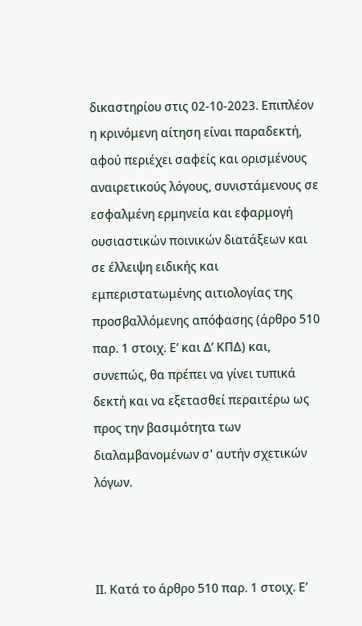δικαστηρίου στις 02-10-2023. Επιπλέον η κρινόμενη αίτηση είναι παραδεκτή, αφού περιέχει σαφείς και ορισμένους αναιρετικούς λόγους, συνιστάμενους σε εσφαλμένη ερμηνεία και εφαρμογή ουσιαστικών ποινικών διατάξεων και σε έλλειψη ειδικής και εμπεριστατωμένης αιτιολογίας της προσβαλλόμενης απόφασης (άρθρο 510 παρ. 1 στοιχ. Ε’ και Δ’ ΚΠΔ) και, συνεπώς, θα πρέπει να γίνει τυπικά δεκτή και να εξετασθεί περαιτέρω ως προς την βασιμότητα των διαλαμβανομένων σ' αυτήν σχετικών λόγων.



ΙΙ. Κατά το άρθρο 510 παρ. 1 στοιχ. Ε’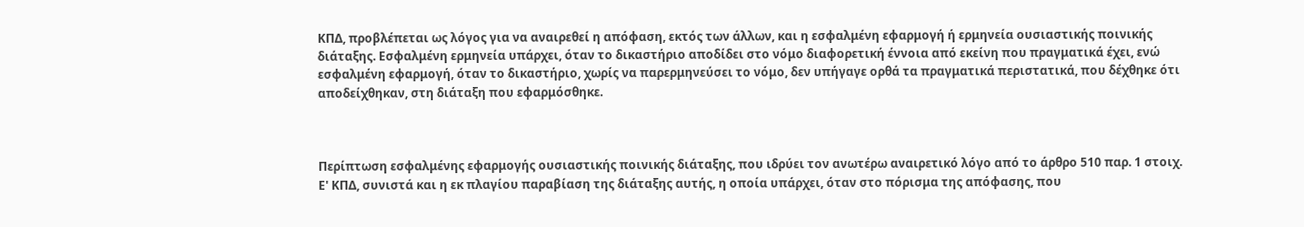ΚΠΔ, προβλέπεται ως λόγος για να αναιρεθεί η απόφαση, εκτός των άλλων, και η εσφαλμένη εφαρμογή ή ερμηνεία ουσιαστικής ποινικής διάταξης. Εσφαλμένη ερμηνεία υπάρχει, όταν το δικαστήριο αποδίδει στο νόμο διαφορετική έννοια από εκείνη που πραγματικά έχει, ενώ εσφαλμένη εφαρμογή, όταν το δικαστήριο, χωρίς να παρερμηνεύσει το νόμο, δεν υπήγαγε ορθά τα πραγματικά περιστατικά, που δέχθηκε ότι αποδείχθηκαν, στη διάταξη που εφαρμόσθηκε.



Περίπτωση εσφαλμένης εφαρμογής ουσιαστικής ποινικής διάταξης, που ιδρύει τον ανωτέρω αναιρετικό λόγο από το άρθρο 510 παρ. 1 στοιχ. Ε' ΚΠΔ, συνιστά και η εκ πλαγίου παραβίαση της διάταξης αυτής, η οποία υπάρχει, όταν στο πόρισμα της απόφασης, που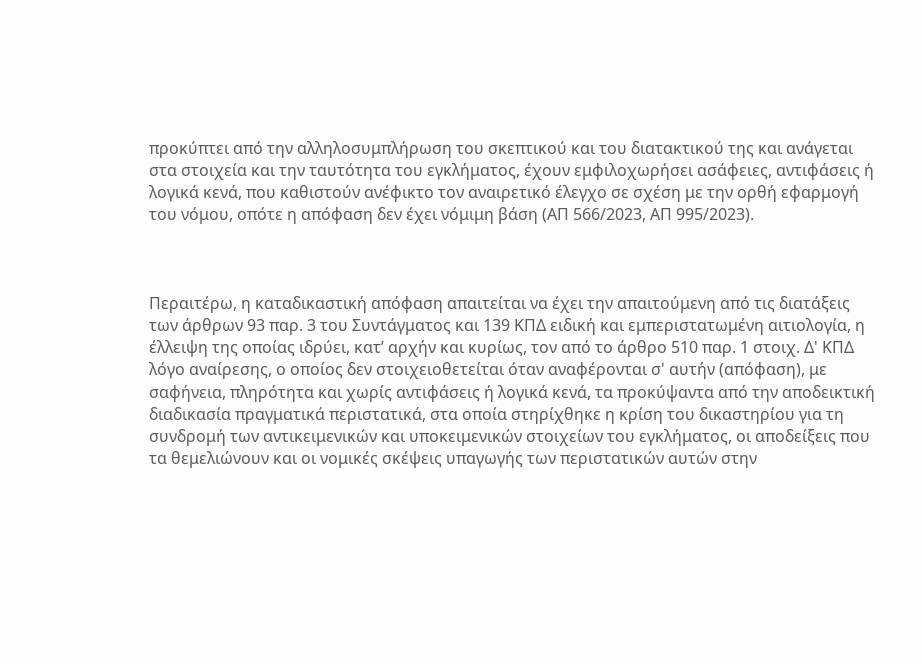προκύπτει από την αλληλοσυμπλήρωση του σκεπτικού και του διατακτικού της και ανάγεται στα στοιχεία και την ταυτότητα του εγκλήματος, έχουν εμφιλοχωρήσει ασάφειες, αντιφάσεις ή λογικά κενά, που καθιστούν ανέφικτο τον αναιρετικό έλεγχο σε σχέση με την ορθή εφαρμογή του νόμου, οπότε η απόφαση δεν έχει νόμιμη βάση (ΑΠ 566/2023, ΑΠ 995/2023).



Περαιτέρω, η καταδικαστική απόφαση απαιτείται να έχει την απαιτούμενη από τις διατάξεις των άρθρων 93 παρ. 3 του Συντάγματος και 139 ΚΠΔ ειδική και εμπεριστατωμένη αιτιολογία, η έλλειψη της οποίας ιδρύει, κατ’ αρχήν και κυρίως, τον από το άρθρο 510 παρ. 1 στοιχ. Δ' ΚΠΔ λόγο αναίρεσης, ο οποίος δεν στοιχειοθετείται όταν αναφέρονται σ' αυτήν (απόφαση), με σαφήνεια, πληρότητα και χωρίς αντιφάσεις ή λογικά κενά, τα προκύψαντα από την αποδεικτική διαδικασία πραγματικά περιστατικά, στα οποία στηρίχθηκε η κρίση του δικαστηρίου για τη συνδρομή των αντικειμενικών και υποκειμενικών στοιχείων του εγκλήματος, οι αποδείξεις που τα θεμελιώνουν και οι νομικές σκέψεις υπαγωγής των περιστατικών αυτών στην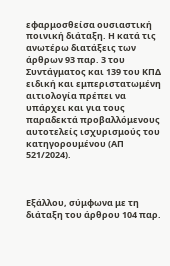εφαρμοσθείσα ουσιαστική ποινική διάταξη. Η κατά τις ανωτέρω διατάξεις των άρθρων 93 παρ. 3 του Συντάγματος και 139 του ΚΠΔ ειδική και εμπεριστατωμένη αιτιολογία πρέπει να υπάρχει και για τους παραδεκτά προβαλλόμενους αυτοτελείς ισχυρισμούς του κατηγορουμένου (ΑΠ 521/2024).



Εξάλλου, σύμφωνα με τη διάταξη του άρθρου 104 παρ.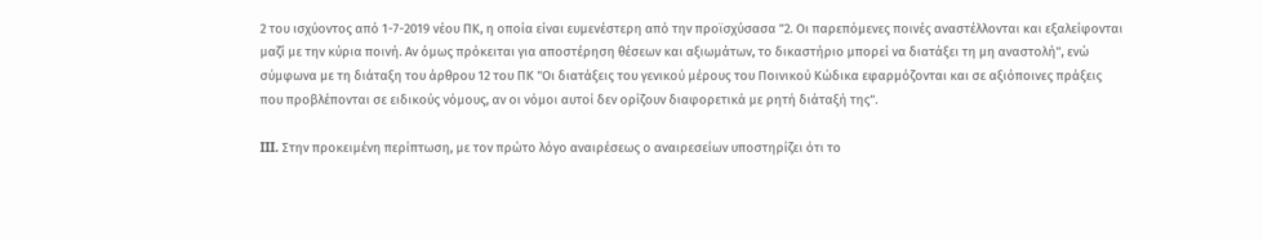2 του ισχύοντος από 1-7-2019 νέου ΠΚ, η οποία είναι ευμενέστερη από την προϊσχύσασα "2. Οι παρεπόμενες ποινές αναστέλλονται και εξαλείφονται μαζί με την κύρια ποινή. Αν όμως πρόκειται για αποστέρηση θέσεων και αξιωμάτων, το δικαστήριο μπορεί να διατάξει τη μη αναστολή", ενώ σύμφωνα με τη διάταξη του άρθρου 12 του ΠΚ "Οι διατάξεις του γενικού μέρους του Ποινικού Κώδικα εφαρμόζονται και σε αξιόποινες πράξεις που προβλέπονται σε ειδικούς νόμους, αν οι νόμοι αυτοί δεν ορίζουν διαφορετικά με ρητή διάταξή της".

III. Στην προκειμένη περίπτωση, με τον πρώτο λόγο αναιρέσεως ο αναιρεσείων υποστηρίζει ότι το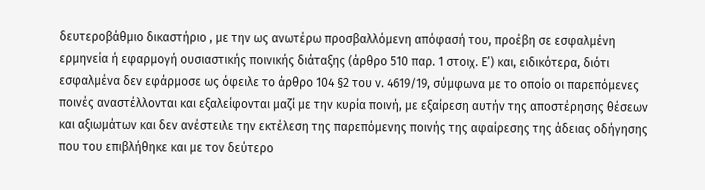δευτεροβάθμιο δικαστήριο , με την ως ανωτέρω προσβαλλόμενη απόφασή του, προέβη σε εσφαλμένη ερμηνεία ή εφαρμογή ουσιαστικής ποινικής διάταξης (άρθρο 510 παρ. 1 στοιχ. Ε’) και, ειδικότερα, διότι εσφαλμένα δεν εφάρμοσε ως όφειλε το άρθρο 104 §2 του ν. 4619/19, σύμφωνα με το οποίο οι παρεπόμενες ποινές αναστέλλονται και εξαλείφονται μαζί με την κυρία ποινή, με εξαίρεση αυτήν της αποστέρησης θέσεων και αξιωμάτων και δεν ανέστειλε την εκτέλεση της παρεπόμενης ποινής της αφαίρεσης της άδειας οδήγησης που του επιβλήθηκε και με τον δεύτερο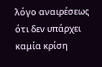λόγο αναιρέσεως ότι δεν υπάρχει καμία κρίση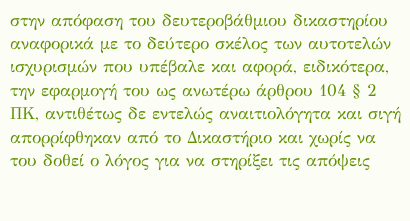στην απόφαση του δευτεροβάθμιου δικαστηρίου αναφορικά με το δεύτερο σκέλος των αυτοτελών ισχυρισμών που υπέβαλε και αφορά, ειδικότερα, την εφαρμογή του ως ανωτέρω άρθρου 104 § 2 ΠΚ, αντιθέτως δε εντελώς αναιτιολόγητα και σιγή απορρίφθηκαν από το Δικαστήριο και χωρίς να του δοθεί ο λόγος για να στηρίξει τις απόψεις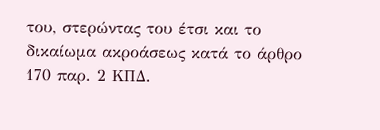του, στερώντας του έτσι και το δικαίωμα ακροάσεως κατά το άρθρο 170 παρ. 2 ΚΠΔ.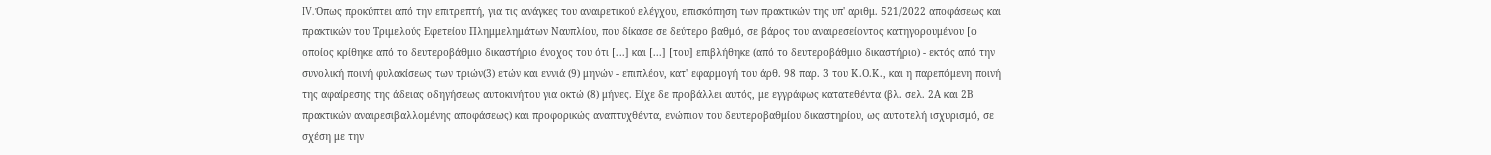IV. Όπως προκύπτει από την επιτρεπτή, για τις ανάγκες του αναιρετικού ελέγχου, επισκόπηση των πρακτικών της υπ' αριθμ. 521/2022 αποφάσεως και πρακτικών του Τριμελούς Εφετείου Πλημμελημάτων Ναυπλίου, που δίκασε σε δεύτερο βαθμό, σε βάρος του αναιρεσείοντος κατηγορουμένου [ο οποίος κρίθηκε από το δευτεροβάθμιο δικαστήριο ένοχος του ότι [...] και [...] [του] επιβλήθηκε (από το δευτεροβάθμιο δικαστήριο) - εκτός από την συνολική ποινή φυλακίσεως των τριών(3) ετών και εννιά (9) μηνών - επιπλέον, κατ' εφαρμογή του άρθ. 98 παρ. 3 του Κ.Ο.Κ., και η παρεπόμενη ποινή της αφαίρεσης της άδειας οδηγήσεως αυτοκινήτου για οκτώ (8) μήνες. Είχε δε προβάλλει αυτός, με εγγράφως κατατεθέντα (βλ. σελ. 2Α και 2Β πρακτικών αναιρεσιβαλλομένης αποφάσεως) και προφορικώς αναπτυχθέντα, ενώπιον του δευτεροβαθμίου δικαστηρίου, ως αυτοτελή ισχυρισμό, σε σχέση με την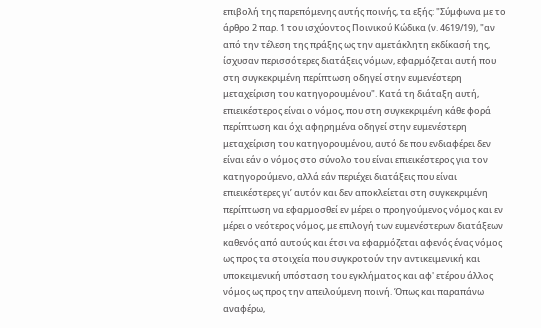επιβολή της παρεπόμενης αυτής ποινής, τα εξής: "Σύμφωνα με το άρθρο 2 παρ. 1 του ισχύοντος Ποινικού Κώδικα (ν. 4619/19), "αν από την τέλεση της πράξης ως την αμετάκλητη εκδίκασή της, ίσχυσαν περισσότερες διατάξεις νόμων, εφαρμόζεται αυτή που στη συγκεκριμένη περίπτωση οδηγεί στην ευμενέστερη μεταχείριση του κατηγορουμένου". Κατά τη διάταξη αυτή, επιεικέστερος είναι ο νόμος, που στη συγκεκριμένη κάθε φορά περίπτωση και όχι αφηρημένα οδηγεί στην ευμενέστερη μεταχείριση του κατηγορουμένου, αυτό δε που ενδιαφέρει δεν είναι εάν ο νόμος στο σύνολο του είναι επιεικέστερος για τον κατηγορούμενο, αλλά εάν περιέχει διατάξεις που είναι επιεικέστερες γι’ αυτόν και δεν αποκλείεται στη συγκεκριμένη περίπτωση να εφαρμοσθεί εν μέρει ο προηγούμενος νόμος και εν μέρει ο νεότερος νόμος, με επιλογή των ευμενέστερων διατάξεων καθενός από αυτούς και έτσι να εφαρμόζεται αφενός ένας νόμος ως προς τα στοιχεία που συγκροτούν την αντικειμενική και υποκειμενική υπόσταση του εγκλήματος και αφ' ετέρου άλλος νόμος ως προς την απειλούμενη ποινή. Όπως και παραπάνω αναφέρω,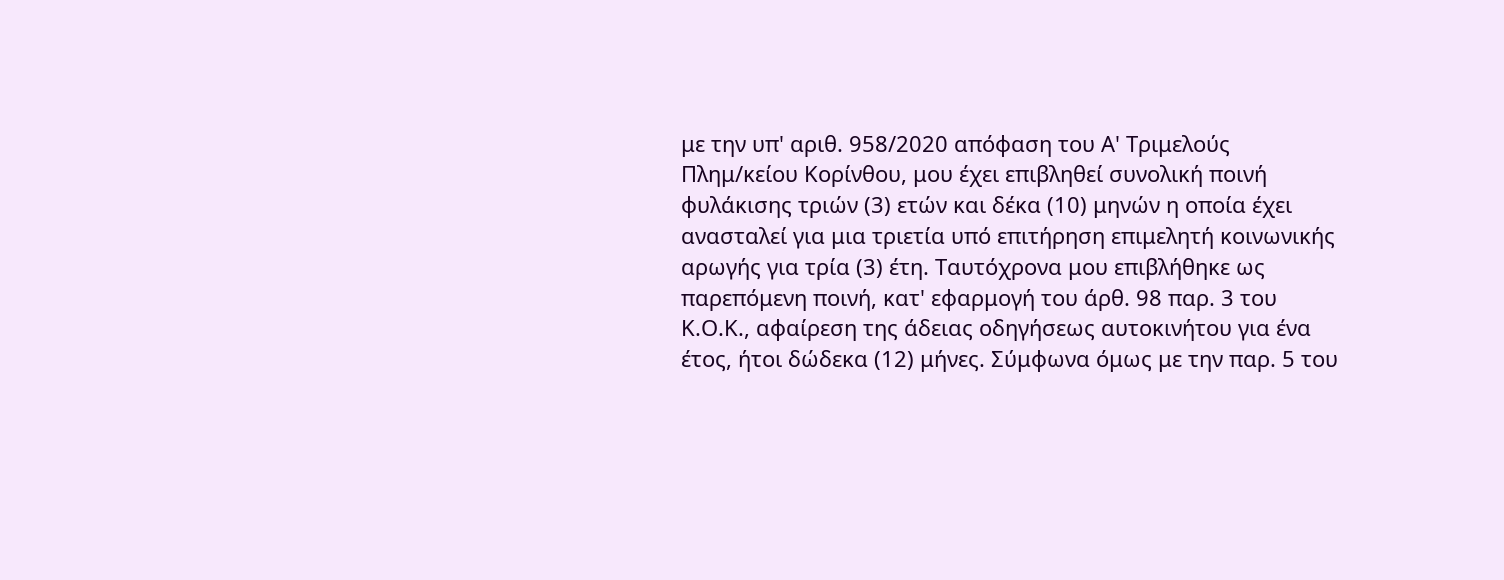με την υπ' αριθ. 958/2020 απόφαση του Α' Τριμελούς Πλημ/κείου Κορίνθου, μου έχει επιβληθεί συνολική ποινή φυλάκισης τριών (3) ετών και δέκα (10) μηνών η οποία έχει ανασταλεί για μια τριετία υπό επιτήρηση επιμελητή κοινωνικής αρωγής για τρία (3) έτη. Ταυτόχρονα μου επιβλήθηκε ως παρεπόμενη ποινή, κατ' εφαρμογή του άρθ. 98 παρ. 3 του Κ.Ο.Κ., αφαίρεση της άδειας οδηγήσεως αυτοκινήτου για ένα έτος, ήτοι δώδεκα (12) μήνες. Σύμφωνα όμως με την παρ. 5 του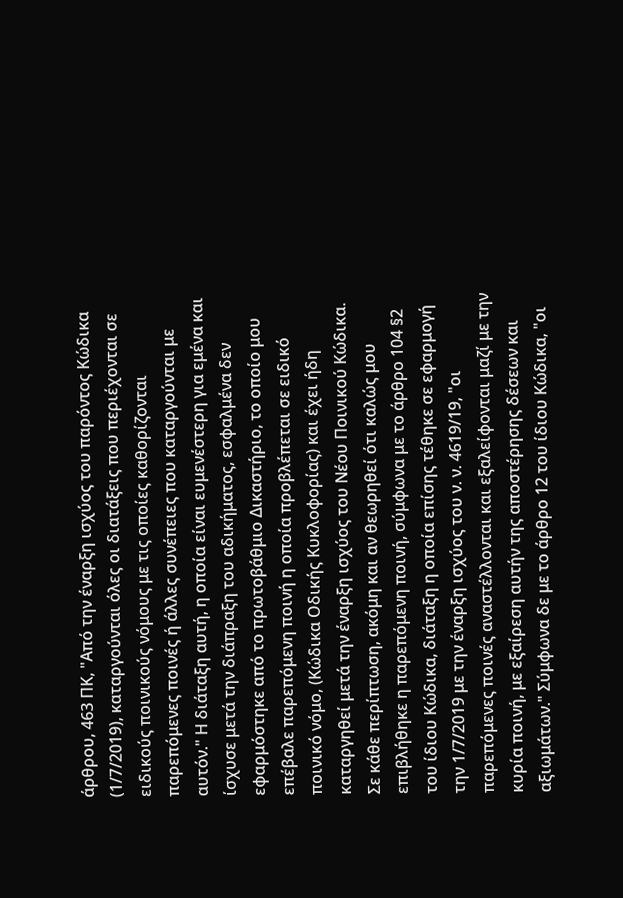άρθρου, 463 ΠΚ, "Από την έναρξη ισχύος του παρόντος Κώδικα (1/7/2019), καταργούνται όλες οι διατάξεις που περιέχονται σε ειδικούς ποινικούς νόμους με τις οποίες καθορίζονται παρεπόμενες ποινές ή άλλες συνέπειες που καταργούνται με αυτόν." Η διάταξη αυτή, η οποία είναι ευμενέστερη για εμένα και ίσχυσε μετά την διάπραξη του αδικήματος, εσφαλμένα δεν εφαρμόστηκε από το πρωτοβάθμιο Δικαστήριο, το οποίο μου επέβαλε παρεπόμενη ποινή η οποία προβλέπεται σε ειδικό ποινικό νόμο, (Κώδικα Οδικής Κυκλοφορίας) και έχει ήδη καταργηθεί μετά την έναρξη ισχύος του Νέου Ποινικού Κώδικα. Σε κάθε περίπτωση, ακόμη και αν θεωρηθεί ότι καλώς μου επιβλήθηκε η παρεπόμενη ποινή, σύμφωνα με το άρθρο 104 §2 του ίδιου Κώδικα, διάταξη η οποία επίσης τέθηκε σε εφαρμογή την 1/7/2019 με την έναρξη ισχύος του ν. ν. 4619/19, "οι παρεπόμενες ποινές αναστέλλονται και εξαλείφονται μαζί με την κυρία ποινή, με εξαίρεση αυτήν της αποστέρησης δέσεων και αξιωμάτων." Σύμφωνα δε με το άρθρο 12 του ίδιου Κώδικα, "οι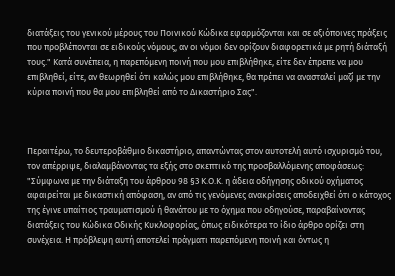διατάξεις του γενικού μέρους του Ποινικού Κώδικα εφαρμόζονται και σε αξιόποινες πράξεις που προβλέπονται σε ειδικούς νόμους, αν οι νόμοι δεν ορίζουν διαφορετικά με ρητή διάταξή τους." Κατά συνέπεια, η παρεπόμενη ποινή που μου επιβλήθηκε, είτε δεν έπρεπε να μου επιβληθεί, είτε, αν θεωρηθεί ότι καλώς μου επιβλήθηκε, θα πρέπει να ανασταλεί μαζί με την κύρια ποινή που θα μου επιβληθεί από το Δικαστήριο Σας".



Περαιτέρω, το δευτεροβάθμιο δικαστήριο, απαντώντας στον αυτοτελή αυτό ισχυρισμό του, τον απέρριψε, διαλαμβάνοντας τα εξής στο σκεπτικό της προσβαλλόμενης αποφάσεως: "Σύμφωνα με την διάταξη του άρθρου 98 §3 Κ.Ο.Κ. η άδεια οδήγησης οδικού οχήματος αφαιρείται με δικαστική απόφαση, αν από τις γενόμενες ανακρίσεις αποδειχθεί ότι ο κάτοχος της έγινε υπαίτιος τραυματισμού ή θανάτου με το όχημα που οδηγούσε, παραβαίνοντας διατάξεις του Κώδικα Οδικής Κυκλοφορίας, όπως ειδικότερα το ίδιο άρθρο ορίζει στη συνέχεια. Η πρόβλεψη αυτή αποτελεί πράγματι παρεπόμενη ποινή και όντως η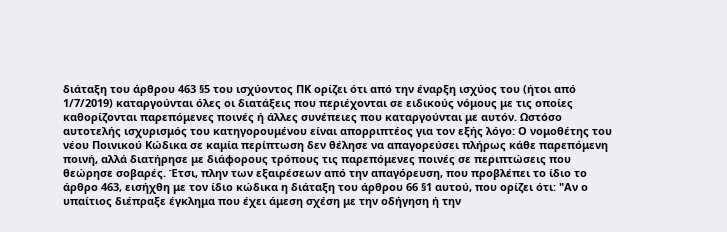διάταξη του άρθρου 463 §5 του ισχύοντος ΠΚ ορίζει ότι από την έναρξη ισχύος του (ήτοι από 1/7/2019) καταργούνται όλες οι διατάξεις που περιέχονται σε ειδικούς νόμους με τις οποίες καθορίζονται παρεπόμενες ποινές ή άλλες συνέπειες που καταργούνται με αυτόν. Ωστόσο αυτοτελής ισχυρισμός του κατηγορουμένου είναι απορριπτέος για τον εξής λόγο: Ο νομοθέτης του νέου Ποινικού Κώδικα σε καμία περίπτωση δεν θέλησε να απαγορεύσει πλήρως κάθε παρεπόμενη ποινή, αλλά διατήρησε με διάφορους τρόπους τις παρεπόμενες ποινές σε περιπτώσεις που θεώρησε σοβαρές. Έτσι, πλην των εξαιρέσεων από την απαγόρευση, που προβλέπει το ίδιο το άρθρο 463, εισήχθη με τον ίδιο κώδικα η διάταξη του άρθρου 66 §1 αυτού, που ορίζει ότι: "Αν ο υπαίτιος διέπραξε έγκλημα που έχει άμεση σχέση με την οδήγηση ή την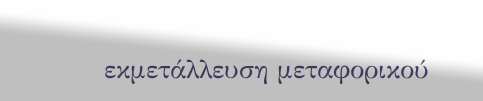εκμετάλλευση μεταφορικού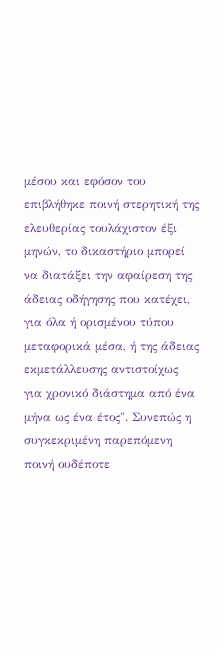μέσου και εφόσον του επιβλήθηκε ποινή στερητική της ελευθερίας τουλάχιστον έξι μηνών, το δικαστήριο μπορεί να διατάξει την αφαίρεση της άδειας οδήγησης που κατέχει, για όλα ή ορισμένου τύπου μεταφορικά μέσα, ή της άδειας εκμετάλλευσης αντιστοίχως για χρονικό διάστημα από ένα μήνα ως ένα έτος". Συνεπώς η συγκεκριμένη παρεπόμενη ποινή ουδέποτε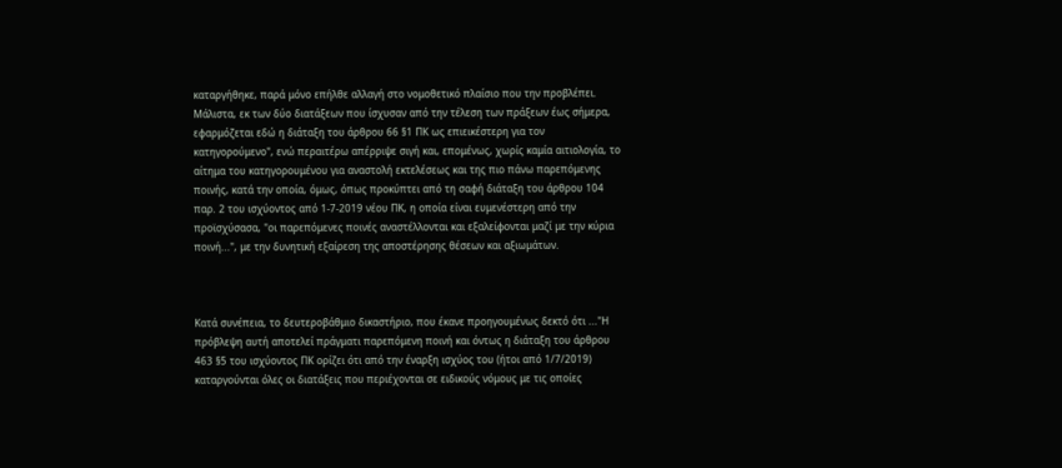καταργήθηκε, παρά μόνο επήλθε αλλαγή στο νομοθετικό πλαίσιο που την προβλέπει. Μάλιστα, εκ των δύο διατάξεων που ίσχυσαν από την τέλεση των πράξεων έως σήμερα, εφαρμόζεται εδώ η διάταξη του άρθρου 66 §1 ΠΚ ως επιεικέστερη για τον κατηγορούμενο", ενώ περαιτέρω απέρριψε σιγή και, επομένως, χωρίς καμία αιτιολογία, το αίτημα του κατηγορουμένου για αναστολή εκτελέσεως και της πιο πάνω παρεπόμενης ποινής, κατά την οποία, όμως, όπως προκύπτει από τη σαφή διάταξη του άρθρου 104 παρ. 2 του ισχύοντος από 1-7-2019 νέου ΠΚ, η οποία είναι ευμενέστερη από την προϊσχύσασα, "οι παρεπόμενες ποινές αναστέλλονται και εξαλείφονται μαζί με την κύρια ποινή...", με την δυνητική εξαίρεση της αποστέρησης θέσεων και αξιωμάτων.



Κατά συνέπεια, το δευτεροβάθμιο δικαστήριο, που έκανε προηγουμένως δεκτό ότι ..."Η πρόβλεψη αυτή αποτελεί πράγματι παρεπόμενη ποινή και όντως η διάταξη του άρθρου 463 §5 του ισχύοντος ΠΚ ορίζει ότι από την έναρξη ισχύος του (ήτοι από 1/7/2019) καταργούνται όλες οι διατάξεις που περιέχονται σε ειδικούς νόμους με τις οποίες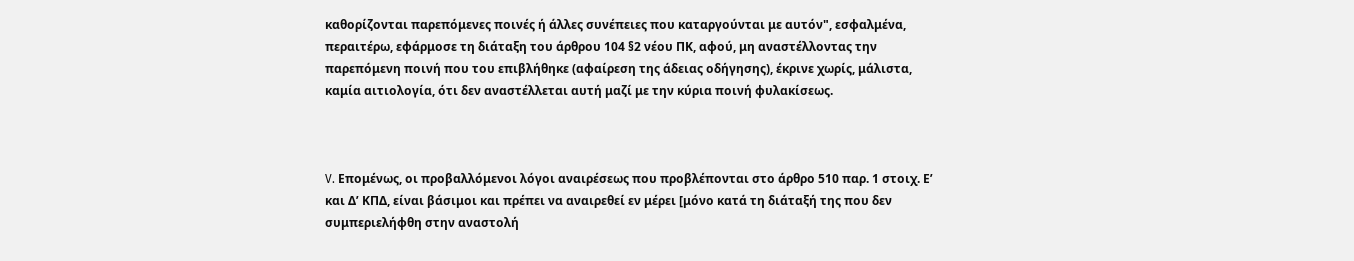καθορίζονται παρεπόμενες ποινές ή άλλες συνέπειες που καταργούνται με αυτόν", εσφαλμένα, περαιτέρω, εφάρμοσε τη διάταξη του άρθρου 104 §2 νέου ΠΚ, αφού, μη αναστέλλοντας την παρεπόμενη ποινή που του επιβλήθηκε (αφαίρεση της άδειας οδήγησης), έκρινε χωρίς, μάλιστα, καμία αιτιολογία, ότι δεν αναστέλλεται αυτή μαζί με την κύρια ποινή φυλακίσεως.



V. Επομένως, οι προβαλλόμενοι λόγοι αναιρέσεως που προβλέπονται στο άρθρο 510 παρ. 1 στοιχ. Ε’ και Δ’ ΚΠΔ, είναι βάσιμοι και πρέπει να αναιρεθεί εν μέρει [μόνο κατά τη διάταξή της που δεν συμπεριελήφθη στην αναστολή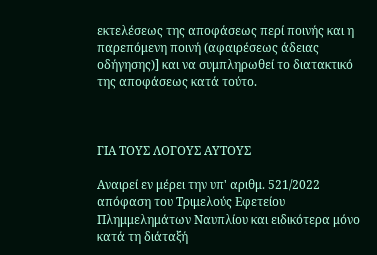εκτελέσεως της αποφάσεως περί ποινής και η παρεπόμενη ποινή (αφαιρέσεως άδειας οδήγησης)] και να συμπληρωθεί το διατακτικό της αποφάσεως κατά τούτο.



ΓΙΑ ΤΟΥΣ ΛΟΓΟΥΣ ΑΥΤΟΥΣ

Αναιρεί εν μέρει την υπ' αριθμ. 521/2022 απόφαση του Τριμελούς Εφετείου Πλημμελημάτων Ναυπλίου και ειδικότερα μόνο κατά τη διάταξή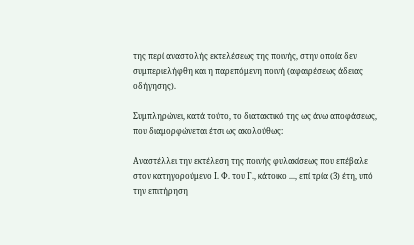της περί αναστολής εκτελέσεως της ποινής, στην οποία δεν συμπεριελήφθη και η παρεπόμενη ποινή (αφαιρέσεως άδειας οδήγησης).

Συμπληρώνει, κατά τούτο, το διατακτικό της ως άνω αποφάσεως, που διαμορφώνεται έτσι ως ακολούθως:

Αναστέλλει την εκτέλεση της ποινής φυλακίσεως που επέβαλε στον κατηγορούμενο Ι. Φ. του Γ., κάτοικο ..., επί τρία (3) έτη, υπό την επιτήρηση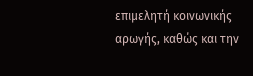επιμελητή κοινωνικής αρωγής, καθώς και την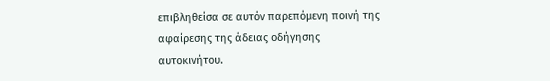επιβληθείσα σε αυτόν παρεπόμενη ποινή της αφαίρεσης της άδειας οδήγησης αυτοκινήτου.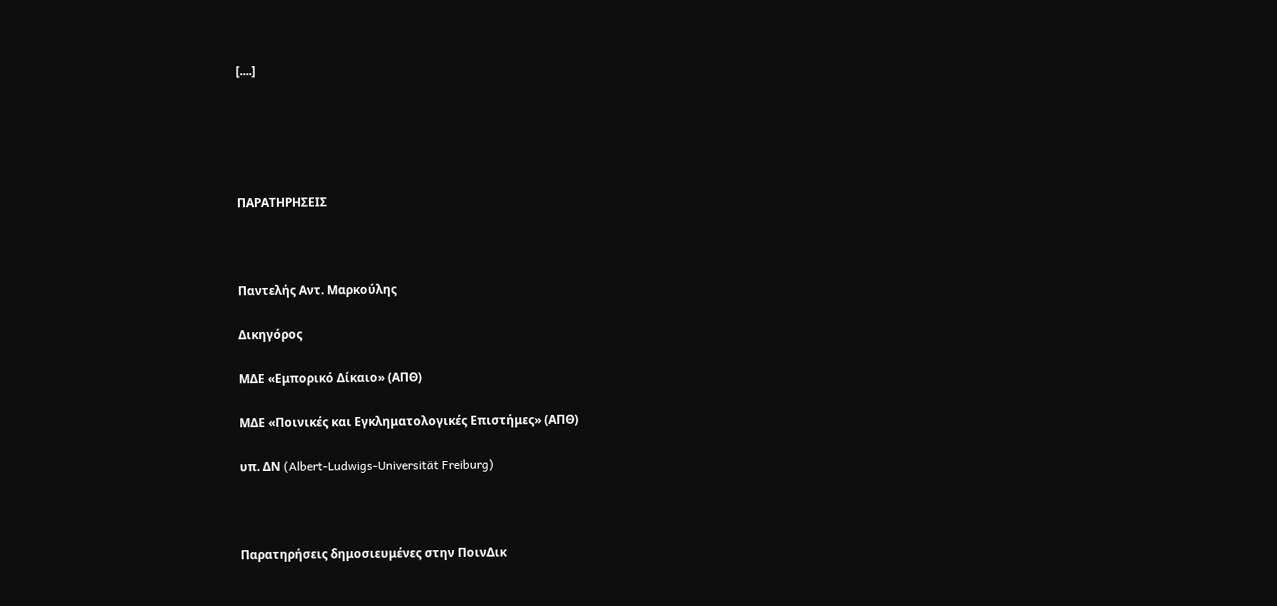[....]





ΠΑΡΑΤΗΡΗΣΕΙΣ



Παντελής Αντ. Μαρκούλης

Δικηγόρος

ΜΔΕ «Εμπορικό Δίκαιο» (ΑΠΘ)

ΜΔΕ «Ποινικές και Εγκληματολογικές Επιστήμες» (ΑΠΘ)

υπ. ΔΝ (Albert-Ludwigs-Universität Freiburg)



Παρατηρήσεις δημοσιευμένες στην ΠοινΔικ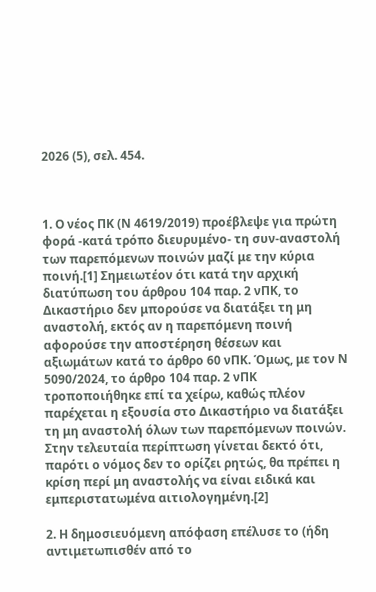2026 (5), σελ. 454.



1. Ο νέος ΠΚ (Ν 4619/2019) προέβλεψε για πρώτη φορά -κατά τρόπο διευρυμένο- τη συν-αναστολή των παρεπόμενων ποινών μαζί με την κύρια ποινή.[1] Σημειωτέον ότι κατά την αρχική διατύπωση του άρθρου 104 παρ. 2 νΠΚ, το Δικαστήριο δεν μπορούσε να διατάξει τη μη αναστολή, εκτός αν η παρεπόμενη ποινή αφορούσε την αποστέρηση θέσεων και αξιωμάτων κατά το άρθρο 60 νΠΚ. Όμως, με τον Ν 5090/2024, το άρθρο 104 παρ. 2 νΠΚ τροποποιήθηκε επί τα χείρω, καθώς πλέον παρέχεται η εξουσία στο Δικαστήριο να διατάξει τη μη αναστολή όλων των παρεπόμενων ποινών. Στην τελευταία περίπτωση γίνεται δεκτό ότι, παρότι ο νόμος δεν το ορίζει ρητώς, θα πρέπει η κρίση περί μη αναστολής να είναι ειδικά και εμπεριστατωμένα αιτιολογημένη.[2]

2. Η δημοσιευόμενη απόφαση επέλυσε το (ήδη αντιμετωπισθέν από το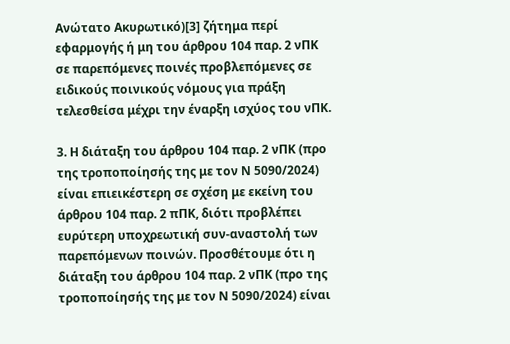Ανώτατο Ακυρωτικό)[3] ζήτημα περί εφαρμογής ή μη του άρθρου 104 παρ. 2 νΠΚ σε παρεπόμενες ποινές προβλεπόμενες σε ειδικούς ποινικούς νόμους για πράξη τελεσθείσα μέχρι την έναρξη ισχύος του νΠΚ.

3. Η διάταξη του άρθρου 104 παρ. 2 νΠΚ (προ της τροποποίησής της με τον Ν 5090/2024) είναι επιεικέστερη σε σχέση με εκείνη του άρθρου 104 παρ. 2 πΠΚ, διότι προβλέπει ευρύτερη υποχρεωτική συν-αναστολή των παρεπόμενων ποινών. Προσθέτουμε ότι η διάταξη του άρθρου 104 παρ. 2 νΠΚ (προ της τροποποίησής της με τον Ν 5090/2024) είναι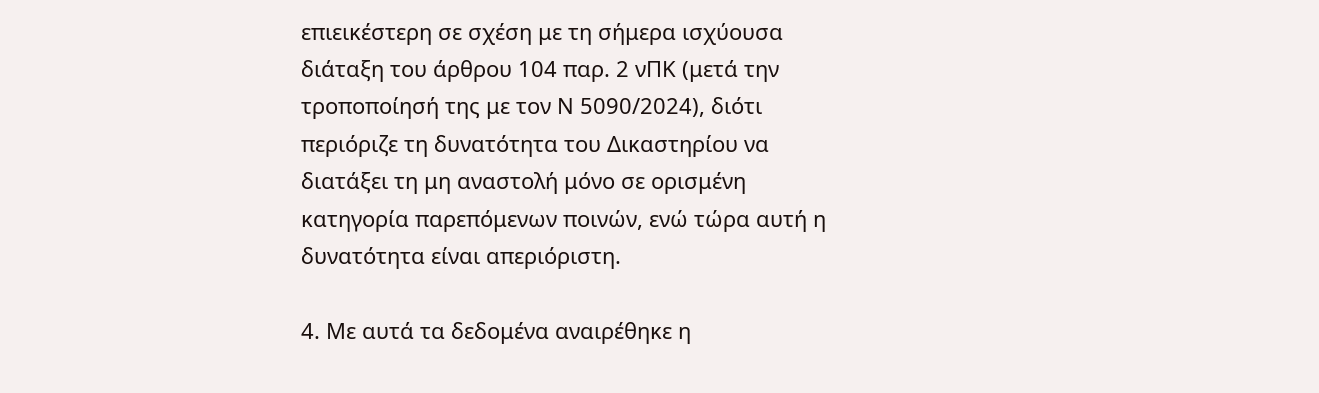επιεικέστερη σε σχέση με τη σήμερα ισχύουσα διάταξη του άρθρου 104 παρ. 2 νΠΚ (μετά την τροποποίησή της με τον Ν 5090/2024), διότι περιόριζε τη δυνατότητα του Δικαστηρίου να διατάξει τη μη αναστολή μόνο σε ορισμένη κατηγορία παρεπόμενων ποινών, ενώ τώρα αυτή η δυνατότητα είναι απεριόριστη.

4. Με αυτά τα δεδομένα αναιρέθηκε η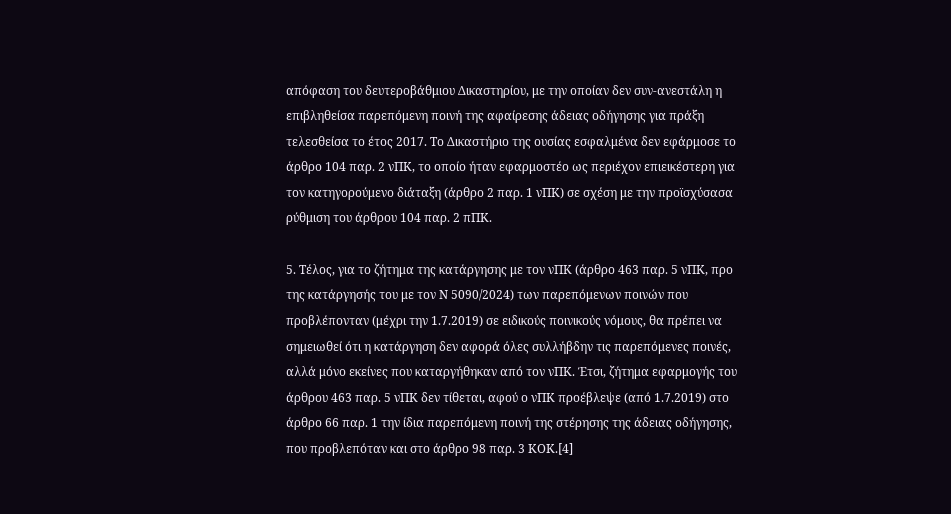απόφαση του δευτεροβάθμιου Δικαστηρίου, με την οποίαν δεν συν-ανεστάλη η επιβληθείσα παρεπόμενη ποινή της αφαίρεσης άδειας οδήγησης για πράξη τελεσθείσα το έτος 2017. Το Δικαστήριο της ουσίας εσφαλμένα δεν εφάρμοσε το άρθρο 104 παρ. 2 νΠΚ, το οποίο ήταν εφαρμοστέο ως περιέχον επιεικέστερη για τον κατηγορούμενο διάταξη (άρθρο 2 παρ. 1 νΠΚ) σε σχέση με την προϊσχύσασα ρύθμιση του άρθρου 104 παρ. 2 πΠΚ.

5. Τέλος, για το ζήτημα της κατάργησης με τον νΠΚ (άρθρο 463 παρ. 5 νΠΚ, προ της κατάργησής του με τον Ν 5090/2024) των παρεπόμενων ποινών που προβλέπονταν (μέχρι την 1.7.2019) σε ειδικούς ποινικούς νόμους, θα πρέπει να σημειωθεί ότι η κατάργηση δεν αφορά όλες συλλήβδην τις παρεπόμενες ποινές, αλλά μόνο εκείνες που καταργήθηκαν από τον νΠΚ. Έτσι, ζήτημα εφαρμογής του άρθρου 463 παρ. 5 νΠΚ δεν τίθεται, αφού ο νΠΚ προέβλεψε (από 1.7.2019) στο άρθρο 66 παρ. 1 την ίδια παρεπόμενη ποινή της στέρησης της άδειας οδήγησης, που προβλεπόταν και στο άρθρο 98 παρ. 3 ΚΟΚ.[4]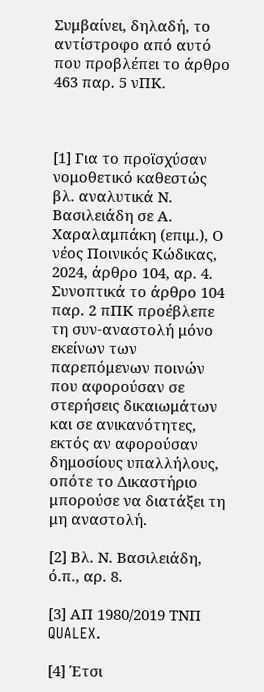Συμβαίνει, δηλαδή, το αντίστροφο από αυτό που προβλέπει το άρθρο 463 παρ. 5 νΠΚ.



[1] Για το προϊσχύσαν νομοθετικό καθεστώς βλ. αναλυτικά Ν. Βασιλειάδη σε Α. Χαραλαμπάκη (επιμ.), Ο νέος Ποινικός Κώδικας, 2024, άρθρο 104, αρ. 4. Συνοπτικά το άρθρο 104 παρ. 2 πΠΚ προέβλεπε τη συν-αναστολή μόνο εκείνων των παρεπόμενων ποινών που αφορούσαν σε στερήσεις δικαιωμάτων και σε ανικανότητες, εκτός αν αφορούσαν δημοσίους υπαλλήλους, οπότε το Δικαστήριο μπορούσε να διατάξει τη μη αναστολή.

[2] Βλ. Ν. Βασιλειάδη, ό.π., αρ. 8.

[3] ΑΠ 1980/2019 ΤΝΠ QUALEX.

[4] Έτσι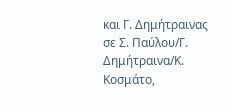και Γ. Δημήτραινας σε Σ. Παύλου/Γ. Δημήτραινα/Κ. Κοσμάτο,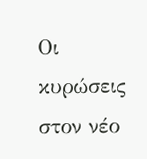Οι κυρώσεις στον νέο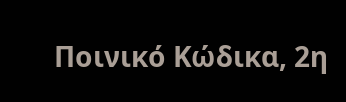Ποινικό Κώδικα, 2η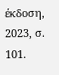έκδοση, 2023, σ. 101.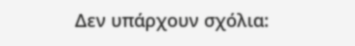Δεν υπάρχουν σχόλια: